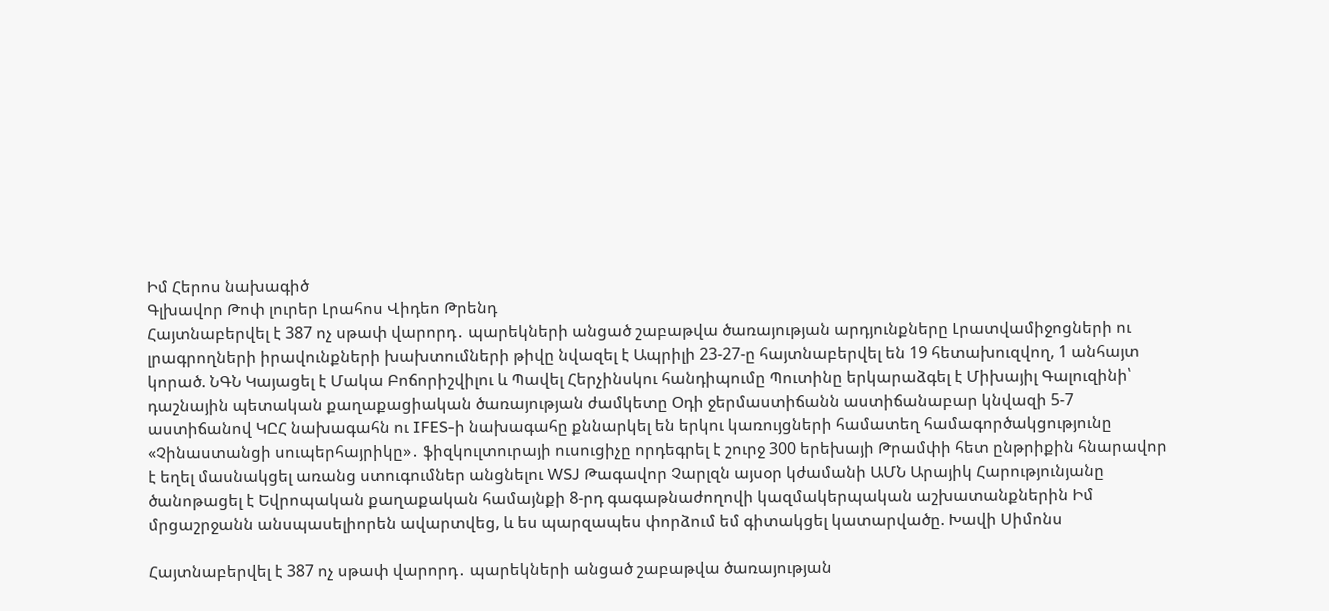Իմ Հերոս նախագիծ
Գլխավոր Թոփ լուրեր Լրահոս Վիդեո Թրենդ
Հայտնաբերվել է 387 ոչ սթափ վարորդ․ պարեկների անցած շաբաթվա ծառայության արդյունքները Լրատվամիջոցների ու լրագրողների իրավունքների խախտումների թիվը նվազել է Ապրիլի 23-27-ը հայտնաբերվել են 19 հետախուզվող, 1 անհայտ կորած. ՆԳՆ Կայացել է Մակա Բոճորիշվիլու և Պավել Հերչինսկու հանդիպումը Պուտինը երկարաձգել է Միխայիլ Գալուզինի՝ դաշնային պետական քաղաքացիական ծառայության ժամկետը Օդի ջերմաստիճանն աստիճանաբար կնվազի 5-7 աստիճանով ԿԸՀ նախագահն ու IFES-ի նախագահը քննարկել են երկու կառույցների համատեղ համագործակցությունը «Չինաստանցի սուպերհայրիկը»․ ֆիզկուլտուրայի ուսուցիչը որդեգրել է շուրջ 300 երեխայի Թրամփի հետ ընթրիքին հնարավոր է եղել մասնակցել առանց ստուգումներ անցնելու WSJ Թագավոր Չարլզն այսօր կժամանի ԱՄՆ Արայիկ Հարությունյանը ծանոթացել է Եվրոպական քաղաքական համայնքի 8-րդ գագաթնաժողովի կազմակերպական աշխատանքներին Իմ մրցաշրջանն անսպասելիորեն ավարտվեց, և ես պարզապես փորձում եմ գիտակցել կատարվածը. Խավի Սիմոնս

Հայտնաբերվել է 387 ոչ սթափ վարորդ․ պարեկների անցած շաբաթվա ծառայության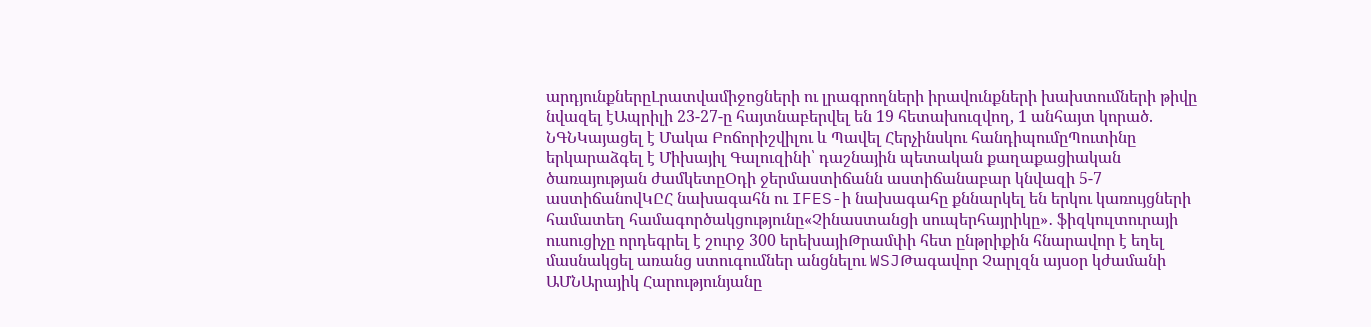արդյունքներըԼրատվամիջոցների ու լրագրողների իրավունքների խախտումների թիվը նվազել էԱպրիլի 23-27-ը հայտնաբերվել են 19 հետախուզվող, 1 անհայտ կորած. ՆԳՆԿայացել է Մակա Բոճորիշվիլու և Պավել Հերչինսկու հանդիպումըՊուտինը երկարաձգել է Միխայիլ Գալուզինի՝ դաշնային պետական քաղաքացիական ծառայության ժամկետըՕդի ջերմաստիճանն աստիճանաբար կնվազի 5-7 աստիճանովԿԸՀ նախագահն ու IFES-ի նախագահը քննարկել են երկու կառույցների համատեղ համագործակցությունը«Չինաստանցի սուպերհայրիկը»․ ֆիզկուլտուրայի ուսուցիչը որդեգրել է շուրջ 300 երեխայիԹրամփի հետ ընթրիքին հնարավոր է եղել մասնակցել առանց ստուգումներ անցնելու WSJԹագավոր Չարլզն այսօր կժամանի ԱՄՆԱրայիկ Հարությունյանը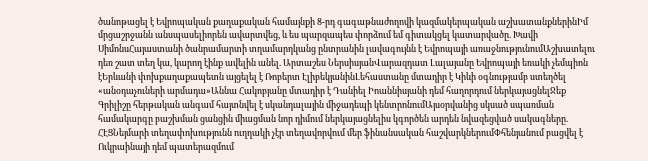ծանոթացել է Եվրոպական քաղաքական համայնքի 8-րդ գագաթնաժողովի կազմակերպական աշխատանքներինԻմ մրցաշրջանն անսպասելիորեն ավարտվեց, և ես պարզապես փորձում եմ գիտակցել կատարվածը. Խավի ՍիմոնսՀայաստանի ծանրամարտի տղամարդկանց ընտրանին լավագույնն է Եվրոպայի առաջնությունումԱշխատելու դեռ շատ տեղ կա, կարող էինք ավելին անել. Արտաշես ՆերսիսյանՎարազդատ Լալայանը Եվրոպայի եռակի չեմպիոն էԵրևանի փոխքաղաքապետն այցելել է Ռոբերտ ԷլիբեկյանինԼեհաստանը մտադիր է Կիևի օգնությամբ ստեղծել «անօդաչուների արմադա»Աննա Հակոբյանը մտադիր է Դանիել Իոաննիսյանի դեմ հաղորդում ներկայացնելՋեք Գրիլիշը հերթական անգամ հայտնվել է սկանդալային միջադեպի կենտրոնումԱյսօրվանից սկսած սպառման համակարգը բաշխման ցանցին միացման նոր դիմում ներկայացնելիս կգործեն արդեն նվազեցված սակագները. ՀԷՑՆեյմարի տեղափոխությունն ուղղակի չէր տեղավորվում մեր ֆինանսական հաշվարկներումՓհենյանում բացվել է Ուկրաինայի դեմ պատերազմում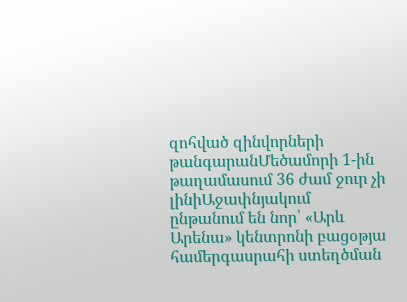զոհված զինվորների թանգարանՄեծամորի 1-ին թաղամասում 36 ժամ ջուր չի լինիԱջափնյակում ընթանում են նոր՝ «Արև Արենա» կենտրոնի բացօթյա համերգասրահի ստեղծման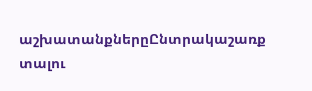աշխատանքներըԸնտրակաշառք տալու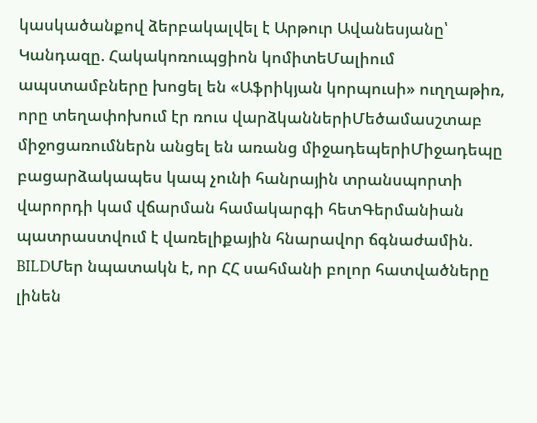կասկածանքով ձերբակալվել է Արթուր Ավանեսյանը՝ Կանդազը. Հակակոռուպցիոն կոմիտեՄալիում ապստամբները խոցել են «Աֆրիկյան կորպուսի» ուղղաթիռ, որը տեղափոխում էր ռուս վարձկաններիՄեծամասշտաբ միջոցառումներն անցել են առանց միջադեպերիՄիջադեպը բացարձակապես կապ չունի հանրային տրանսպորտի վարորդի կամ վճարման համակարգի հետԳերմանիան պատրաստվում է վառելիքային հնարավոր ճգնաժամին. BILDՄեր նպատակն է, որ ՀՀ սահմանի բոլոր հատվածները լինեն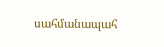սահմանապահ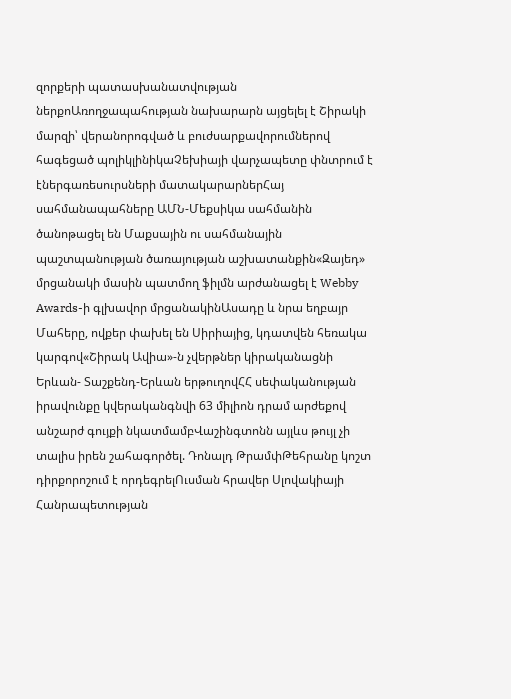զորքերի պատասխանատվության ներքոԱռողջապահության նախարարն այցելել է Շիրակի մարզի՝ վերանորոգված և բուժսարքավորումներով հագեցած պոլիկլինիկաՉեխիայի վարչապետը փնտրում է էներգառեսուրսների մատակարարներՀայ սահմանապահները ԱՄՆ-Մեքսիկա սահմանին ծանոթացել են Մաքսային ու սահմանային պաշտպանության ծառայության աշխատանքին«Զայեդ» մրցանակի մասին պատմող ֆիլմն արժանացել է Webby Awards-ի գլխավոր մրցանակինԱսադը և նրա եղբայր Մահերը, ովքեր փախել են Սիրիայից, կդատվեն հեռակա կարգով«Շիրակ Ավիա»-ն չվերթներ կիրականացնի Երևան- Տաշքենդ-Երևան երթուղովՀՀ սեփականության իրավունքը կվերականգնվի 63 միլիոն դրամ արժեքով անշարժ գույքի նկատմամբՎաշինգտոնն այլևս թույլ չի տալիս իրեն շահագործել. Դոնալդ ԹրամփԹեհրանը կոշտ դիրքորոշում է որդեգրելՈւսման հրավեր Սլովակիայի Հանրապետության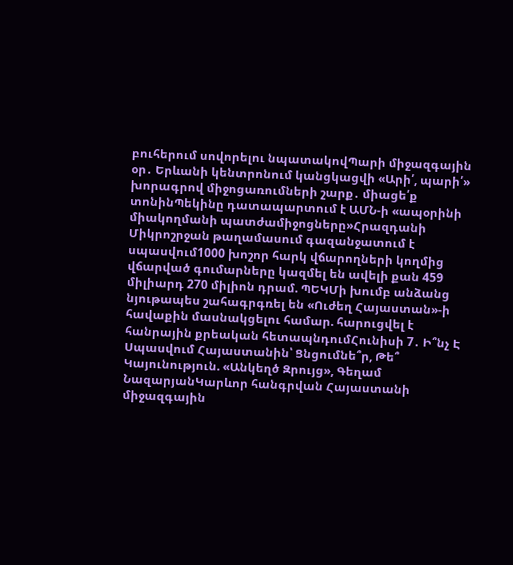բուհերում սովորելու նպատակովՊարի միջազգային օր․ Երևանի կենտրոնում կանցկացվի «Արի՛, պարի՛» խորագրով միջոցառումների շարք․ միացե՛ք տոնինՊեկինը դատապարտում է ԱՄՆ-ի «ապօրինի միակողմանի պատժամիջոցները»Հրազդանի Միկրոշրջան թաղամասում գազանջատում է սպասվում1000 խոշոր հարկ վճարողների կողմից վճարված գումարները կազմել են ավելի քան 459 միլիարդ 270 միլիոն դրամ. ՊԵԿՄի խումբ անձանց նյութապես շահագրգռել են «Ուժեղ Հայաստան»-ի հավաքին մասնակցելու համար. հարուցվել է հանրային քրեական հետապնդումՀունիսի 7․ Ի՞նչ Է Սպասվում Հայաստանին՝ Ցնցումնե՞ր, Թե՞ Կայունություն. «Անկեղծ Զրույց», Գեղամ ՆազարյանԿարևոր հանգրվան Հայաստանի միջազգային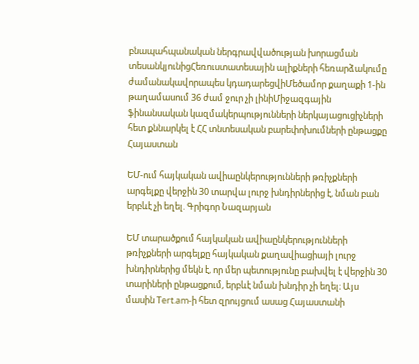բնապահպանական ներգրավվածության խորացման տեսանկյունիցՀեռուստատեսային ալիքների հեռարձակումը ժամանակավորապես կդադարեցվիՄեծամոր քաղաքի 1-ին թաղամասում 36 ժամ ջուր չի լինիՄիջազգային ֆինանսական կազմակերպությունների ներկայացուցիչների հետ քննարկել է ՀՀ տնտեսական բարեփոխումների ընթացքը
Հայաստան

ԵՄ-ում հայկական ավիաընկերությունների թռիչքների արգելքը վերջին 30 տարվա լուրջ խնդիրներից է, նման բան երբևէ չի եղել. Գրիգոր Նազարյան

ԵՄ տարածքում հայկական ավիաընկերությունների թռիչքների արգելքը հայկական քաղավիացիայի լուրջ խնդիրներից մեկն է, որ մեր պետությունը բախվել է վերջին 30 տարիների ընթացքում, երբևէ նման խնդիր չի եղել։ Այս մասին Tert.am-ի հետ զրույցում ասաց Հայաստանի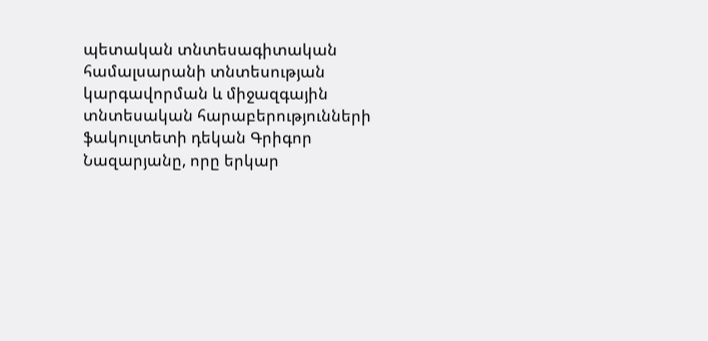պետական տնտեսագիտական համալսարանի տնտեսության կարգավորման և միջազգային տնտեսական հարաբերությունների ֆակուլտետի դեկան Գրիգոր Նազարյանը, որը երկար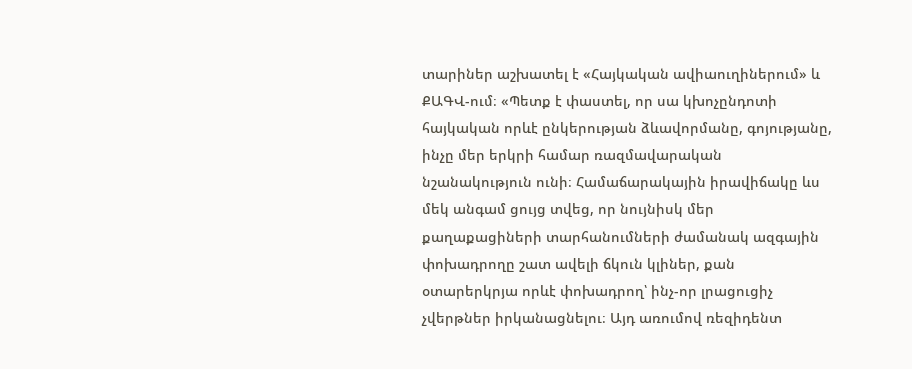տարիներ աշխատել է «Հայկական ավիաուղիներում» և ՔԱԳՎ-ում։ «Պետք է փաստել, որ սա կխոչընդոտի հայկական որևէ ընկերության ձևավորմանը, գոյությանը, ինչը մեր երկրի համար ռազմավարական նշանակություն ունի։ Համաճարակային իրավիճակը ևս մեկ անգամ ցույց տվեց, որ նույնիսկ մեր քաղաքացիների տարհանումների ժամանակ ազգային փոխադրողը շատ ավելի ճկուն կլիներ, քան օտարերկրյա որևէ փոխադրող՝ ինչ-որ լրացուցիչ չվերթներ իրկանացնելու։ Այդ առումով ռեզիդենտ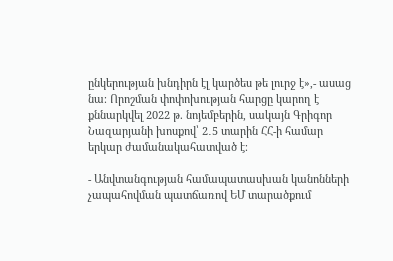ընկերության խնդիրն էլ կարծես թե լուրջ է»,- ասաց նա։ Որոշման փոփոխության հարցը կարող է քննարկվել 2022 թ. նոյեմբերին, սակայն Գրիգոր Նազարյանի խոսքով՝ 2․5 տարին ՀՀ-ի համար երկար ժամանակահատված է։

- Անվտանգության համապատասխան կանոնների չապահովման պատճառով ԵՄ տարածքում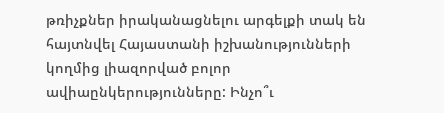թռիչքներ իրականացնելու արգելքի տակ են հայտնվել Հայաստանի իշխանությունների կողմից լիազորված բոլոր ավիաընկերությունները: Ինչո՞ւ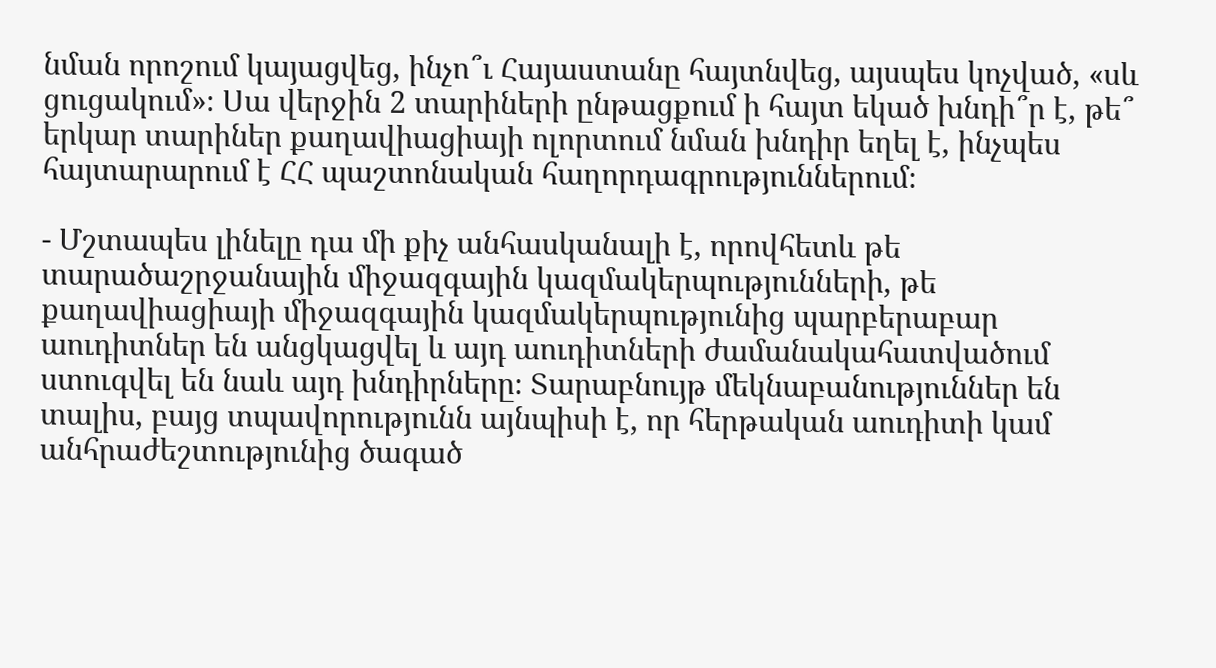նման որոշում կայացվեց, ինչո՞ւ Հայաստանը հայտնվեց, այսպես կոչված, «սև ցուցակում»։ Սա վերջին 2 տարիների ընթացքում ի հայտ եկած խնդի՞ր է, թե՞ երկար տարիներ քաղավիացիայի ոլորտում նման խնդիր եղել է, ինչպես հայտարարում է ՀՀ պաշտոնական հաղորդագրություններում։

- Մշտապես լինելը դա մի քիչ անհասկանալի է, որովհետև թե տարածաշրջանային միջազգային կազմակերպությունների, թե քաղավիացիայի միջազգային կազմակերպությունից պարբերաբար աուդիտներ են անցկացվել և այդ աուդիտների ժամանակահատվածում ստուգվել են նաև այդ խնդիրները։ Տարաբնույթ մեկնաբանություններ են տալիս, բայց տպավորությունն այնպիսի է, որ հերթական աուդիտի կամ անհրաժեշտությունից ծագած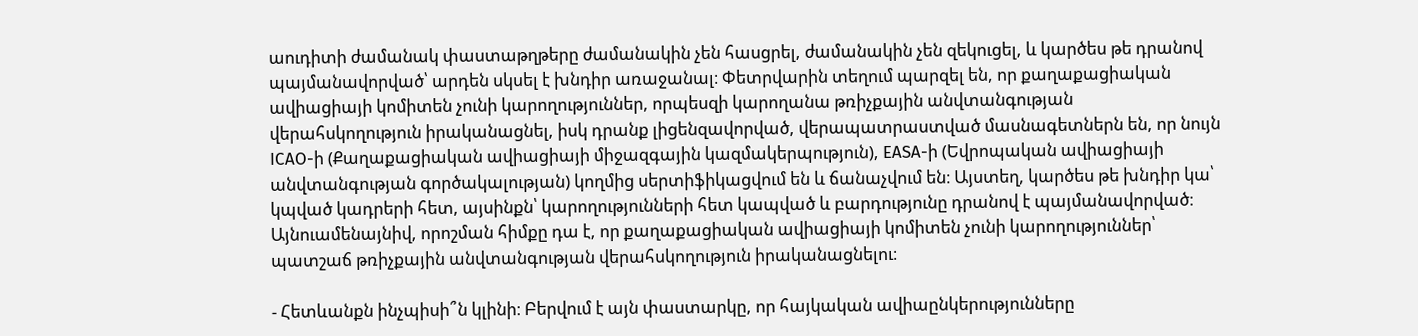աուդիտի ժամանակ փաստաթղթերը ժամանակին չեն հասցրել, ժամանակին չեն զեկուցել, և կարծես թե դրանով պայմանավորված՝ արդեն սկսել է խնդիր առաջանալ։ Փետրվարին տեղում պարզել են, որ քաղաքացիական ավիացիայի կոմիտեն չունի կարողություններ, որպեսզի կարողանա թռիչքային անվտանգության վերահսկողություն իրականացնել, իսկ դրանք լիցենզավորված, վերապատրաստված մասնագետներն են, որ նույն ICAO-ի (Քաղաքացիական ավիացիայի միջազգային կազմակերպություն), EASA-ի (Եվրոպական ավիացիայի անվտանգության գործակալության) կողմից սերտիֆիկացվում են և ճանաչվում են։ Այստեղ, կարծես թե խնդիր կա՝ կպված կադրերի հետ, այսինքն՝ կարողությունների հետ կապված և բարդությունը դրանով է պայմանավորված։ Այնուամենայնիվ, որոշման հիմքը դա է, որ քաղաքացիական ավիացիայի կոմիտեն չունի կարողություններ՝ պատշաճ թռիչքային անվտանգության վերահսկողություն իրականացնելու։

- Հետևանքն ինչպիսի՞ն կլինի։ Բերվում է այն փաստարկը, որ հայկական ավիաընկերությունները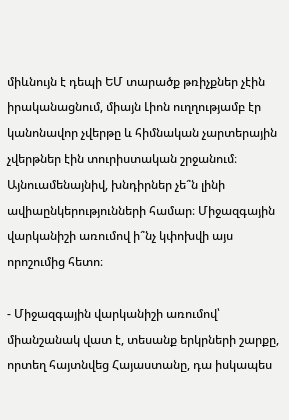միևնույն է դեպի ԵՄ տարածք թռիչքներ չէին իրականացնում, միայն Լիոն ուղղությամբ էր կանոնավոր չվերթը և հիմնական չարտերային չվերթներ էին տուրիստական շրջանում։ Այնուամենայնիվ, խնդիրներ չե՞ն լինի ավիաընկերությունների համար։ Միջազգային վարկանիշի առումով ի՞նչ կփոխվի այս որոշումից հետո։

- Միջազգային վարկանիշի առումով՝ միանշանակ վատ է, տեսանք երկրների շարքը, որտեղ հայտնվեց Հայաստանը, դա իսկապես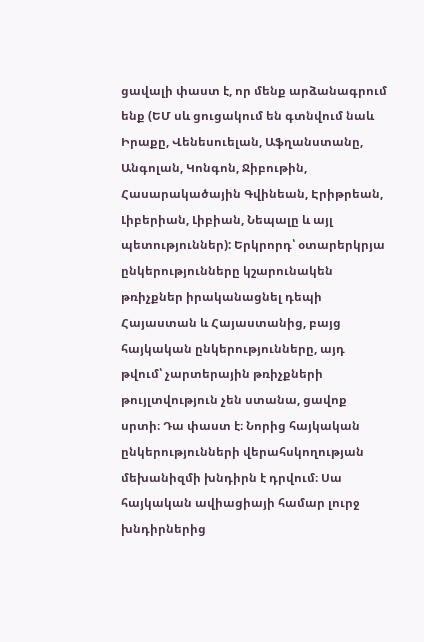ցավալի փաստ է, որ մենք արձանագրում ենք (ԵՄ սև ցուցակում են գտնվում նաև Իրաքը, Վենեսուելան, Աֆղանստանը, Անգոլան, Կոնգոն, Ջիբութին, Հասարակածային Գվինեան, Էրիթրեան, Լիբերիան, Լիբիան, Նեպալը և այլ պետություններ): Երկրորդ՝ օտարերկրյա ընկերությունները կշարունակեն թռիչքներ իրականացնել դեպի Հայաստան և Հայաստանից, բայց հայկական ընկերությունները, այդ թվում՝ չարտերային թռիչքների թույլտվություն չեն ստանա, ցավոք սրտի։ Դա փաստ է։ Նորից հայկական ընկերությունների վերահսկողության մեխանիզմի խնդիրն է դրվում։ Սա հայկական ավիացիայի համար լուրջ խնդիրներից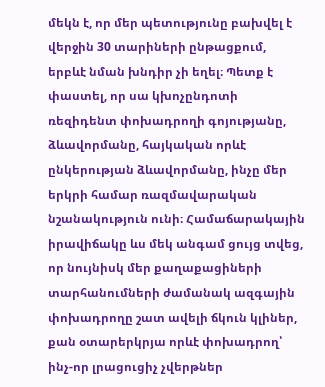մեկն է, որ մեր պետությունը բախվել է վերջին 30 տարիների ընթացքում, երբևէ նման խնդիր չի եղել։ Պետք է փաստել, որ սա կխոչընդոտի ռեզիդենտ փոխադրողի գոյությանը, ձևավորմանը, հայկական որևէ ընկերության ձևավորմանը, ինչը մեր երկրի համար ռազմավարական նշանակություն ունի։ Համաճարակային իրավիճակը ևս մեկ անգամ ցույց տվեց, որ նույնիսկ մեր քաղաքացիների տարհանումների ժամանակ ազգային փոխադրողը շատ ավելի ճկուն կլիներ, քան օտարերկրյա որևէ փոխադրող՝ ինչ-որ լրացուցիչ չվերթներ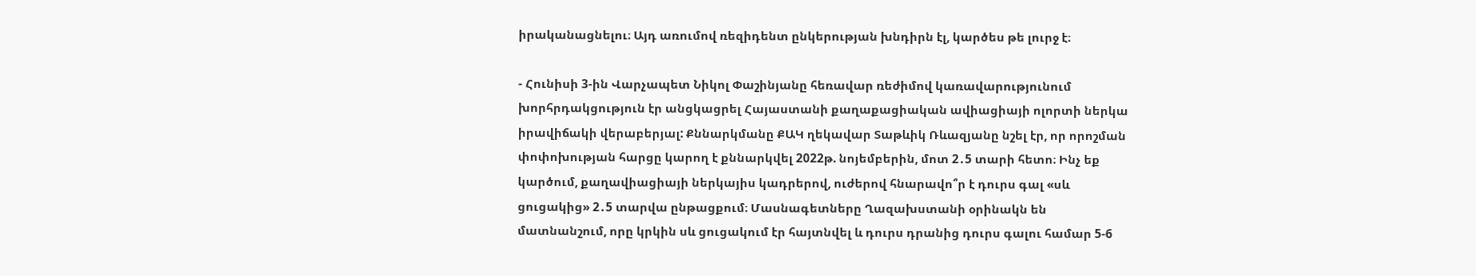իրականացնելու։ Այդ առումով ռեզիդենտ ընկերության խնդիրն էլ, կարծես թե լուրջ է։

- Հունիսի 3-ին Վարչապետ Նիկոլ Փաշինյանը հեռավար ռեժիմով կառավարությունում խորհրդակցություն էր անցկացրել Հայաստանի քաղաքացիական ավիացիայի ոլորտի ներկա իրավիճակի վերաբերյալ: Քննարկմանը ՔԱԿ ղեկավար Տաթևիկ Ռևազյանը նշել էր, որ որոշման փոփոխության հարցը կարող է քննարկվել 2022թ. նոյեմբերին, մոտ 2․5 տարի հետո։ Ինչ եք կարծում, քաղավիացիայի ներկայիս կադրերով, ուժերով հնարավո՞ր է դուրս գալ «սև ցուցակից» 2․5 տարվա ընթացքում։ Մասնագետները Ղազախստանի օրինակն են մատնանշում, որը կրկին սև ցուցակում էր հայտնվել և դուրս դրանից դուրս գալու համար 5-6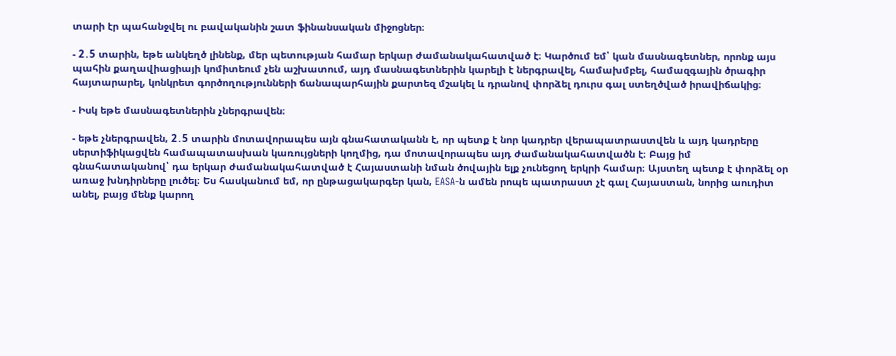տարի էր պահանջվել ու բավականին շատ ֆինանսական միջոցներ։

- 2․5 տարին, եթե անկեղծ լինենք, մեր պետության համար երկար ժամանակահատված է։ Կարծում եմ՝ կան մասնագետներ, որոնք այս պահին քաղավիացիայի կոմիտեում չեն աշխատում, այդ մասնագետներին կարելի է ներգրավել, համախմբել, համազգային ծրագիր հայտարարել, կոնկրետ գործողությունների ճանապարհային քարտեզ մշակել և դրանով փորձել դուրս գալ ստեղծված իրավիճակից։

- Իսկ եթե մասնագետներին չներգրավեն։

- եթե չներգրավեն, 2․5 տարին մոտավորապես այն գնահատականն է, որ պետք է նոր կադրեր վերապատրաստվեն և այդ կադրերը սերտիֆիկացվեն համապատասխան կառույցների կողմից, դա մոտավորապես այդ ժամանակահատվածն է։ Բայց իմ գնահատականով՝ դա երկար ժամանակահատված է Հայաստանի նման ծովային ելք չունեցող երկրի համար։ Այստեղ պետք է փորձել օր առաջ խնդիրները լուծել։ Ես հասկանում եմ, որ ընթացակարգեր կան, EASA-ն ամեն րոպե պատրաստ չէ գալ Հայաստան, նորից աուդիտ անել, բայց մենք կարող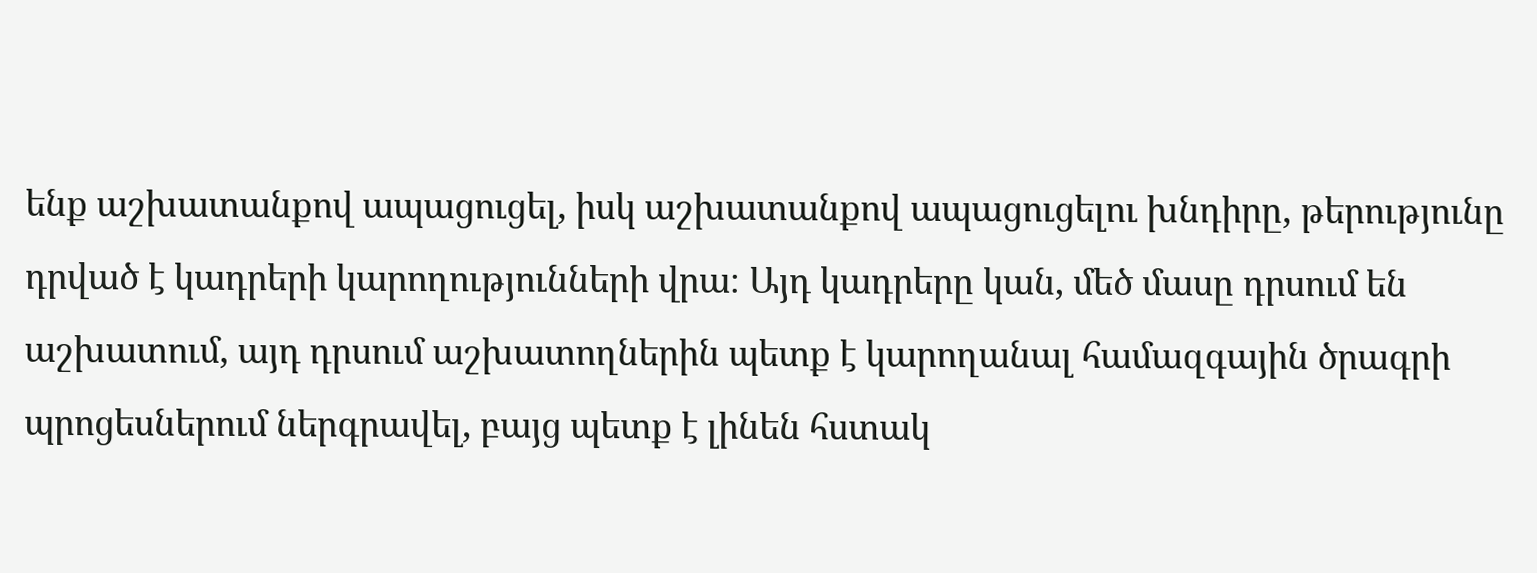ենք աշխատանքով ապացուցել, իսկ աշխատանքով ապացուցելու խնդիրը, թերությունը դրված է կադրերի կարողությունների վրա։ Այդ կադրերը կան, մեծ մասը դրսում են աշխատում, այդ դրսում աշխատողներին պետք է կարողանալ համազգային ծրագրի պրոցեսներում ներգրավել, բայց պետք է լինեն հստակ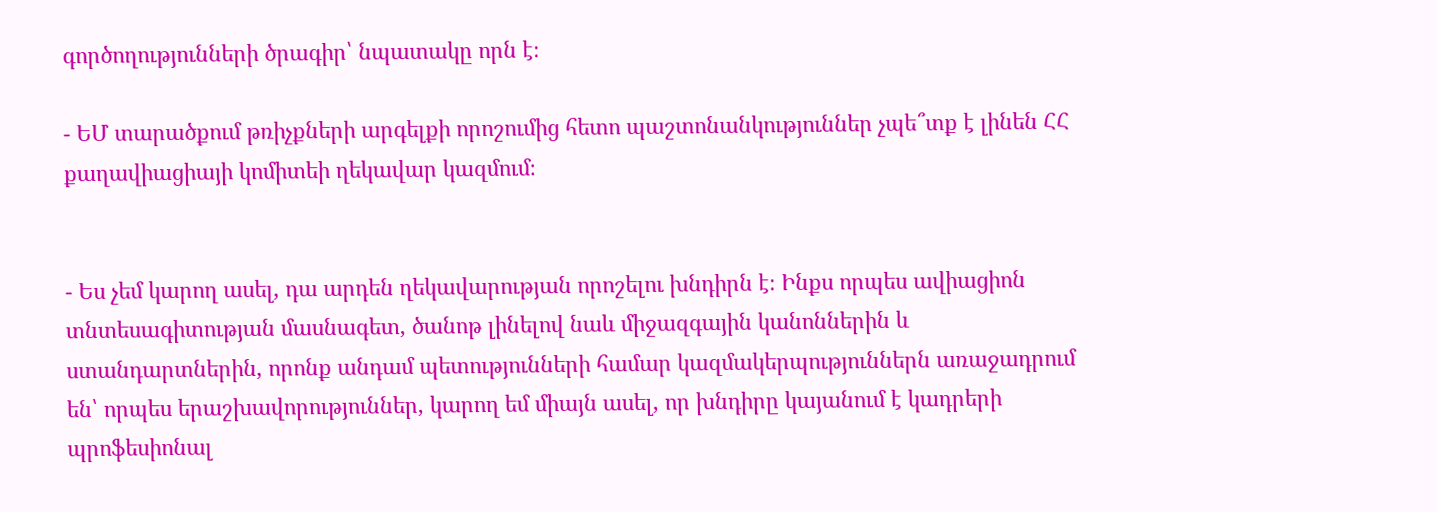գործողությունների ծրագիր՝ նպատակը որն է։

- ԵՄ տարածքում թռիչքների արգելքի որոշումից հետո պաշտոնանկություններ չպե՞տք է լինեն ՀՀ քաղավիացիայի կոմիտեի ղեկավար կազմում։


- Ես չեմ կարող ասել, դա արդեն ղեկավարության որոշելու խնդիրն է։ Ինքս որպես ավիացիոն տնտեսագիտության մասնագետ, ծանոթ լինելով նաև միջազգային կանոններին և ստանդարտներին, որոնք անդամ պետությունների համար կազմակերպություններն առաջադրում են՝ որպես երաշխավորություններ, կարող եմ միայն ասել, որ խնդիրը կայանում է կադրերի պրոֆեսիոնալ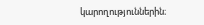կարողություններին։